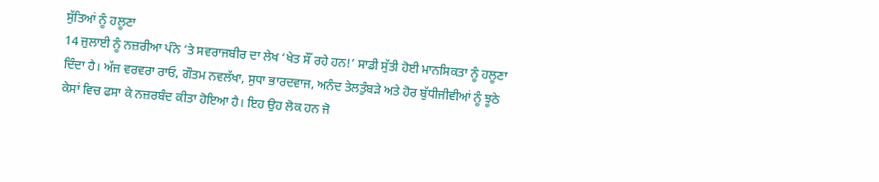ਸੁੱਤਿਆਂ ਨੂੰ ਹਲੂਣਾ
14 ਜੁਲਾਈ ਨੂੰ ਨਜ਼ਰੀਆ ਪੰਨੇ ’ਤੇ ਸਵਰਾਜਬੀਰ ਦਾ ਲੇਖ ‘ਖੇਤ ਸੌਂ ਰਹੇ ਹਨ!’ ਸਾਡੀ ਸੁੱਤੀ ਹੋਈ ਮਾਨਸਿਕਤਾ ਨੂੰ ਹਲੂਣਾ ਦਿੰਦਾ ਹੈ। ਅੱਜ ਵਰਵਰਾ ਰਾਓ, ਗੌਤਮ ਨਵਲੱਖਾ, ਸੁਧਾ ਭਾਰਦਵਾਜ, ਅਨੰਦ ਤੇਲਤੁੰਬੜੇ ਅਤੇ ਹੋਰ ਬੁੱਧੀਜੀਵੀਆਂ ਨੂੰ ਝੂਠੇ ਕੇਸਾਂ ਵਿਚ ਫਸਾ ਕੇ ਨਜ਼ਰਬੰਦ ਕੀਤਾ ਹੋਇਆ ਹੈ। ਇਹ ਉਹ ਲੋਕ ਹਨ ਜੋ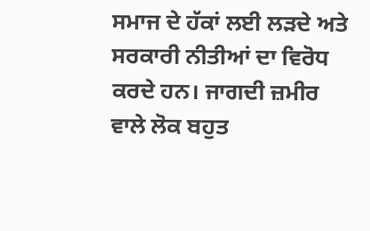ਸਮਾਜ ਦੇ ਹੱਕਾਂ ਲਈ ਲੜਦੇ ਅਤੇ ਸਰਕਾਰੀ ਨੀਤੀਆਂ ਦਾ ਵਿਰੋਧ ਕਰਦੇ ਹਨ। ਜਾਗਦੀ ਜ਼ਮੀਰ ਵਾਲੇ ਲੋਕ ਬਹੁਤ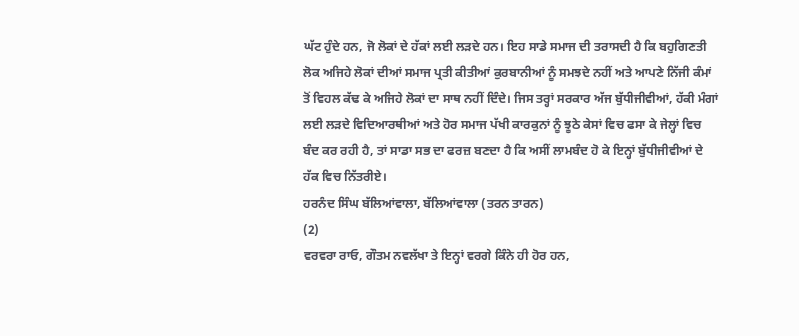ਘੱਟ ਹੁੰਦੇ ਹਨ, ਜੋ ਲੋਕਾਂ ਦੇ ਹੱਕਾਂ ਲਈ ਲੜਦੇ ਹਨ। ਇਹ ਸਾਡੇ ਸਮਾਜ ਦੀ ਤਰਾਸਦੀ ਹੈ ਕਿ ਬਹੁਗਿਣਤੀ ਲੋਕ ਅਜਿਹੇ ਲੋਕਾਂ ਦੀਆਂ ਸਮਾਜ ਪ੍ਰਤੀ ਕੀਤੀਆਂ ਕੁਰਬਾਨੀਆਂ ਨੂੰ ਸਮਝਦੇ ਨਹੀਂ ਅਤੇ ਆਪਣੇ ਨਿੱਜੀ ਕੰਮਾਂ ਤੋਂ ਵਿਹਲ ਕੱਢ ਕੇ ਅਜਿਹੇ ਲੋਕਾਂ ਦਾ ਸਾਥ ਨਹੀਂ ਦਿੰਦੇ। ਜਿਸ ਤਰ੍ਹਾਂ ਸਰਕਾਰ ਅੱਜ ਬੁੱਧੀਜੀਵੀਆਂ, ਹੱਕੀ ਮੰਗਾਂ ਲਈ ਲੜਦੇ ਵਿਦਿਆਰਥੀਆਂ ਅਤੇ ਹੋਰ ਸਮਾਜ ਪੱਖੀ ਕਾਰਕੁਨਾਂ ਨੂੰ ਝੂਠੇ ਕੇਸਾਂ ਵਿਚ ਫਸਾ ਕੇ ਜੇਲ੍ਹਾਂ ਵਿਚ ਬੰਦ ਕਰ ਰਹੀ ਹੈ, ਤਾਂ ਸਾਡਾ ਸਭ ਦਾ ਫਰਜ਼ ਬਣਦਾ ਹੈ ਕਿ ਅਸੀਂ ਲਾਮਬੰਦ ਹੋ ਕੇ ਇਨ੍ਹਾਂ ਬੁੱਧੀਜੀਵੀਆਂ ਦੇ ਹੱਕ ਵਿਚ ਨਿੱਤਰੀਏ।
ਹਰਨੰਦ ਸਿੰਘ ਬੱਲਿਆਂਵਾਲਾ, ਬੱਲਿਆਂਵਾਲਾ (ਤਰਨ ਤਾਰਨ)
(2)
ਵਰਵਰਾ ਰਾਓ, ਗੌਤਮ ਨਵਲੱਖਾ ਤੇ ਇਨ੍ਹਾਂ ਵਰਗੇ ਕਿੰਨੇ ਹੀ ਹੋਰ ਹਨ,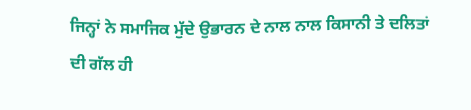ਜਿਨ੍ਹਾਂ ਨੇ ਸਮਾਜਿਕ ਮੁੱਦੇ ਉਭਾਰਨ ਦੇ ਨਾਲ ਨਾਲ ਕਿਸਾਨੀ ਤੇ ਦਲਿਤਾਂ ਦੀ ਗੱਲ ਹੀ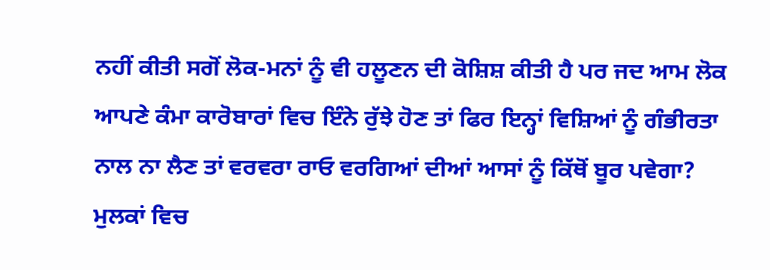ਨਹੀਂ ਕੀਤੀ ਸਗੋਂ ਲੋਕ-ਮਨਾਂ ਨੂੰ ਵੀ ਹਲੂਣਨ ਦੀ ਕੋਸ਼ਿਸ਼ ਕੀਤੀ ਹੈ ਪਰ ਜਦ ਆਮ ਲੋਕ ਆਪਣੇ ਕੰਮਾ ਕਾਰੋਬਾਰਾਂ ਵਿਚ ਇੰਨੇ ਰੁੱਝੇ ਹੋਣ ਤਾਂ ਫਿਰ ਇਨ੍ਹਾਂ ਵਿਸ਼ਿਆਂ ਨੂੰ ਗੰਭੀਰਤਾ ਨਾਲ ਨਾ ਲੈਣ ਤਾਂ ਵਰਵਰਾ ਰਾਓ ਵਰਗਿਆਂ ਦੀਆਂ ਆਸਾਂ ਨੂੰ ਕਿੱਥੋਂ ਬੂਰ ਪਵੇਗਾ? ਮੁਲਕਾਂ ਵਿਚ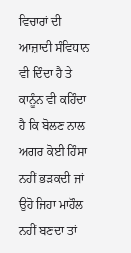ਵਿਚਾਰਾਂ ਦੀ ਆਜ਼ਾਦੀ ਸੰਵਿਧਾਨ ਵੀ ਦਿੰਦਾ ਹੈ ਤੇ ਕਾਨੂੰਨ ਵੀ ਕਹਿੰਦਾ ਹੈ ਕਿ ਬੋਲਣ ਨਾਲ ਅਗਰ ਕੋਈ ਹਿੰਸਾ ਨਹੀਂ ਭੜਕਦੀ ਜਾਂ ਉਹੋ ਜਿਹਾ ਮਾਹੌਲ ਨਹੀਂ ਬਣਦਾ ਤਾਂ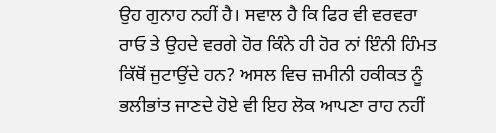ਉਹ ਗੁਨਾਹ ਨਹੀਂ ਹੈ। ਸਵਾਲ ਹੈ ਕਿ ਫਿਰ ਵੀ ਵਰਵਰਾ ਰਾਓ ਤੇ ਉਹਦੇ ਵਰਗੇ ਹੋਰ ਕਿੰਨੇ ਹੀ ਹੋਰ ਨਾਂ ਇੰਨੀ ਹਿੰਮਤ ਕਿੱਥੋਂ ਜੁਟਾਉਂਦੇ ਹਨ? ਅਸਲ ਵਿਚ ਜ਼ਮੀਨੀ ਹਕੀਕਤ ਨੂੰ ਭਲੀਭਾਂਤ ਜਾਣਦੇ ਹੋਏ ਵੀ ਇਹ ਲੋਕ ਆਪਣਾ ਰਾਹ ਨਹੀਂ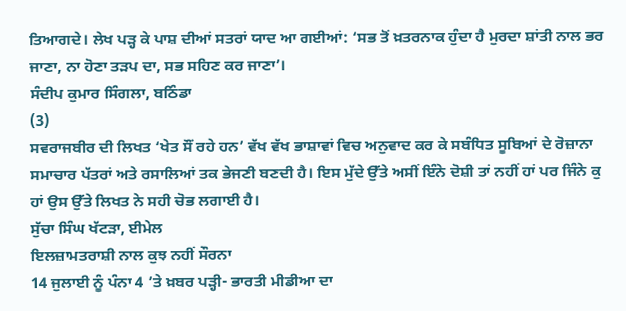ਤਿਆਗਦੇ। ਲੇਖ ਪੜ੍ਹ ਕੇ ਪਾਸ਼ ਦੀਆਂ ਸਤਰਾਂ ਯਾਦ ਆ ਗਈਆਂ: ‘ਸਭ ਤੋਂ ਖ਼ਤਰਨਾਕ ਹੁੰਦਾ ਹੈ ਮੁਰਦਾ ਸ਼ਾਂਤੀ ਨਾਲ ਭਰ ਜਾਣਾ, ਨਾ ਹੋਣਾ ਤੜਪ ਦਾ, ਸਭ ਸਹਿਣ ਕਰ ਜਾਣਾ’।
ਸੰਦੀਪ ਕੁਮਾਰ ਸਿੰਗਲਾ, ਬਠਿੰਡਾ
(3)
ਸਵਰਾਜਬੀਰ ਦੀ ਲਿਖਤ ‘ਖੇਤ ਸੌਂ ਰਹੇ ਹਨ’ ਵੱਖ ਵੱਖ ਭਾਸ਼ਾਵਾਂ ਵਿਚ ਅਨੁਵਾਦ ਕਰ ਕੇ ਸਬੰਧਿਤ ਸੂਬਿਆਂ ਦੇ ਰੋਜ਼ਾਨਾ ਸਮਾਚਾਰ ਪੱਤਰਾਂ ਅਤੇ ਰਸਾਲਿਆਂ ਤਕ ਭੇਜਣੀ ਬਣਦੀ ਹੈ। ਇਸ ਮੁੱਦੇ ਉੱਤੇ ਅਸੀਂ ਇੰਨੇ ਦੋਸ਼ੀ ਤਾਂ ਨਹੀਂ ਹਾਂ ਪਰ ਜਿੰਨੇ ਕੁ ਹਾਂ ਉਸ ਉੱਤੇ ਲਿਖਤ ਨੇ ਸਹੀ ਚੋਭ ਲਗਾਈ ਹੈ।
ਸੁੱਚਾ ਸਿੰਘ ਖੱਟੜਾ, ਈਮੇਲ
ਇਲਜ਼ਾਮਤਰਾਸ਼ੀ ਨਾਲ ਕੁਝ ਨਹੀਂ ਸੌਰਨਾ
14 ਜੁਲਾਈ ਨੂੰ ਪੰਨਾ 4 ’ਤੇ ਖ਼ਬਰ ਪੜ੍ਹੀ- ਭਾਰਤੀ ਮੀਡੀਆ ਦਾ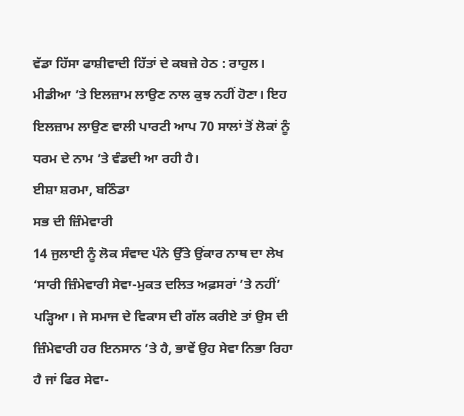ਵੱਡਾ ਹਿੱਸਾ ਫਾਸ਼ੀਵਾਦੀ ਹਿੱਤਾਂ ਦੇ ਕਬਜ਼ੇ ਹੇਠ : ਰਾਹੁਲ। ਮੀਡੀਆ ’ਤੇ ਇਲਜ਼ਾਮ ਲਾਉਣ ਨਾਲ ਕੁਝ ਨਹੀਂ ਹੋਣਾ। ਇਹ ਇਲਜ਼ਾਮ ਲਾਉਣ ਵਾਲੀ ਪਾਰਟੀ ਆਪ 70 ਸਾਲਾਂ ਤੋਂ ਲੋਕਾਂ ਨੂੰ ਧਰਮ ਦੇ ਨਾਮ ’ਤੇ ਵੰਡਦੀ ਆ ਰਹੀ ਹੈ।
ਈਸ਼ਾ ਸ਼ਰਮਾ, ਬਠਿੰਡਾ
ਸਭ ਦੀ ਜ਼ਿੰਮੇਵਾਰੀ
14 ਜੁਲਾਈ ਨੂੰ ਲੋਕ ਸੰਵਾਦ ਪੰਨੇ ਉੱਤੇ ਉਂਕਾਰ ਨਾਥ ਦਾ ਲੇਖ ‘ਸਾਰੀ ਜ਼ਿੰਮੇਵਾਰੀ ਸੇਵਾ-ਮੁਕਤ ਦਲਿਤ ਅਫ਼ਸਰਾਂ ’ਤੇ ਨਹੀਂ’ ਪੜ੍ਹਿਆ। ਜੇ ਸਮਾਜ ਦੇ ਵਿਕਾਸ ਦੀ ਗੱਲ ਕਰੀਏ ਤਾਂ ਉਸ ਦੀ ਜ਼ਿੰਮੇਵਾਰੀ ਹਰ ਇਨਸਾਨ ’ਤੇ ਹੈ, ਭਾਵੇਂ ਉਹ ਸੇਵਾ ਨਿਭਾ ਰਿਹਾ ਹੈ ਜਾਂ ਫਿਰ ਸੇਵਾ-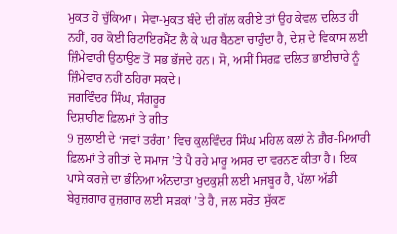ਮੁਕਤ ਹੋ ਚੁੱਕਿਆ। ਸੇਵਾ-ਮੁਕਤ ਬੰਦੇ ਦੀ ਗੱਲ ਕਰੀਏ ਤਾਂ ਉਹ ਕੇਵਲ ਦਲਿਤ ਹੀ ਨਹੀਂ, ਹਰ ਕੋਈ ਰਿਟਾਇਰਮੈਂਟ ਲੈ ਕੇ ਘਰ ਬੈਠਣਾ ਚਾਹੁੰਦਾ ਹੈ, ਦੇਸ਼ ਦੇ ਵਿਕਾਸ ਲਈ ਜ਼ਿੰਮੇਵਾਰੀ ਉਠਾਉਣ ਤੋਂ ਸਭ ਭੱਜਦੇ ਹਨ। ਸੋ, ਅਸੀਂ ਸਿਰਫ਼ ਦਲਿਤ ਭਾਈਚਾਰੇ ਨੂੰ ਜ਼ਿੰਮੇਵਾਰ ਨਹੀਂ ਠਹਿਰਾ ਸਕਦੇ।
ਜਗਵਿੰਦਰ ਸਿੰਘ, ਸੰਗਰੂਰ
ਦਿਸ਼ਾਹੀਣ ਫ਼ਿਲਮਾਂ ਤੇ ਗੀਤ
9 ਜੁਲਾਈ ਦੇ ‘ਜਵਾਂ ਤਰੰਗ’ ਵਿਚ ਕੁਲਵਿੰਦਰ ਸਿੰਘ ਮਹਿਲ ਕਲਾਂ ਨੇ ਗ਼ੈਰ-ਮਿਆਰੀ ਫ਼ਿਲਮਾਂ ਤੇ ਗੀਤਾਂ ਦੇ ਸਮਾਜ ’ਤੇ ਪੈ ਰਹੇ ਮਾਰੂ ਅਸਰ ਦਾ ਵਰਨਣ ਕੀਤਾ ਹੈ। ਇਕ ਪਾਸੇ ਕਰਜ਼ੇ ਦਾ ਭੰਨਿਆ ਅੰਨਦਾਤਾ ਖੁਦਕੁਸ਼ੀ ਲਈ ਮਜਬੂਰ ਹੈ, ਪੱਲਾ ਅੱਡੀ ਬੇਰੁਜ਼ਗਾਰ ਰੁਜ਼ਗਾਰ ਲਈ ਸੜਕਾਂ ’ਤੇ ਹੈ, ਜਲ ਸਰੋਤ ਸੁੱਕਣ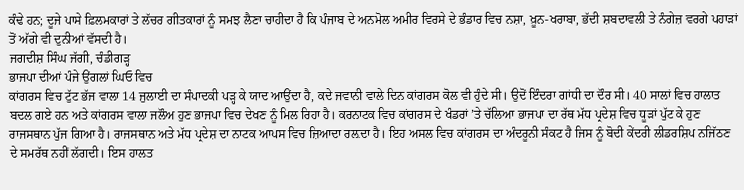ਕੰਢੇ ਹਨ; ਦੂਜੇ ਪਾਸੇ ਫ਼ਿਲਮਕਾਰਾਂ ਤੇ ਲੱਚਰ ਗੀਤਕਾਰਾਂ ਨੂੰ ਸਮਝ ਲੈਣਾ ਚਾਹੀਦਾ ਹੈ ਕਿ ਪੰਜਾਬ ਦੇ ਅਨਮੋਲ ਅਮੀਰ ਵਿਰਸੇ ਦੇ ਭੰਡਾਰ ਵਿਚ ਨਸ਼ਾ, ਖ਼ੂਨ-ਖਰਾਬਾ, ਭੱਦੀ ਸ਼ਬਦਾਵਲੀ ਤੇ ਨੰਗੇਜ਼ ਵਰਗੇ ਪਹਾੜਾਂ ਤੋਂ ਅੱਗੇ ਵੀ ਦੁਨੀਆਂ ਵੱਸਦੀ ਹੈ।
ਜਗਦੀਸ਼ ਸਿੰਘ ਜੱਗੀ, ਚੰਡੀਗੜ੍ਹ
ਭਾਜਪਾ ਦੀਆਂ ਪੰਜੇ ਉਂਗਲਾਂ ਘਿਓ ਵਿਚ
ਕਾਂਗਰਸ ਵਿਚ ਟੁੱਟ ਭੱਜ ਵਾਲਾ 14 ਜੁਲਾਈ ਦਾ ਸੰਪਾਦਕੀ ਪੜ੍ਹ ਕੇ ਯਾਦ ਆਉਂਦਾ ਹੈ, ਕਦੇ ਜਵਾਨੀ ਵਾਲੇ ਦਿਨ ਕਾਂਗਰਸ ਕੋਲ ਵੀ ਹੁੰਦੇ ਸੀ। ਉਦੋਂ ਇੰਦਰਾ ਗਾਂਧੀ ਦਾ ਦੌਰ ਸੀ। 40 ਸਾਲਾਂ ਵਿਚ ਹਾਲਾਤ ਬਦਲ ਗਏ ਹਨ ਅਤੇ ਕਾਂਗਰਸ ਵਾਲਾ ਜਲੌਅ ਹੁਣ ਭਾਜਪਾ ਵਿਚ ਦੇਖਣ ਨੂੰ ਮਿਲ ਰਿਹਾ ਹੈ। ਕਰਨਾਟਕ ਵਿਚ ਕਾਂਗਰਸ ਦੇ ਖੰਡਰਾਂ ’ਤੇ ਚੱਲਿਆ ਭਾਜਪਾ ਦਾ ਰੱਥ ਮੱਧ ਪ੍ਰਦੇਸ਼ ਵਿਚ ਧੂੜਾਂ ਪੁੱਟ ਕੇ ਹੁਣ ਰਾਜਸਥਾਨ ਪੁੱਜ ਗਿਆ ਹੈ। ਰਾਜਸਥਾਨ ਅਤੇ ਮੱਧ ਪ੍ਰਦੇਸ਼ ਦਾ ਨਾਟਕ ਆਪਸ ਵਿਚ ਜ਼ਿਆਦਾ ਰਲ਼ਦਾ ਹੈ। ਇਹ ਅਸਲ ਵਿਚ ਕਾਂਗਰਸ ਦਾ ਅੰਦਰੂਨੀ ਸੰਕਟ ਹੈ ਜਿਸ ਨੂੰ ਬੋਦੀ ਕੇਂਦਰੀ ਲੀਡਰਸ਼ਿਪ ਨਜਿੱਠਣ ਦੇ ਸਮਰੱਥ ਨਹੀਂ ਲੱਗਦੀ। ਇਸ ਹਾਲਤ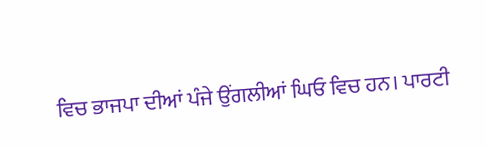ਵਿਚ ਭਾਜਪਾ ਦੀਆਂ ਪੰਜੇ ਉਂਗਲੀਆਂ ਘਿਓ ਵਿਚ ਹਨ। ਪਾਰਟੀ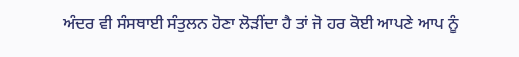ਅੰਦਰ ਵੀ ਸੰਸਥਾਈ ਸੰਤੁਲਨ ਹੋਣਾ ਲੋੜੀਂਦਾ ਹੈ ਤਾਂ ਜੋ ਹਰ ਕੋਈ ਆਪਣੇ ਆਪ ਨੂੰ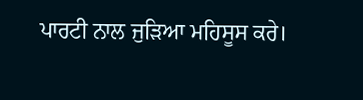ਪਾਰਟੀ ਨਾਲ ਜੁੜਿਆ ਮਹਿਸੂਸ ਕਰੇ।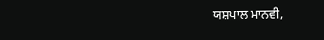ਯਸ਼ਪਾਲ ਮਾਨਵੀ,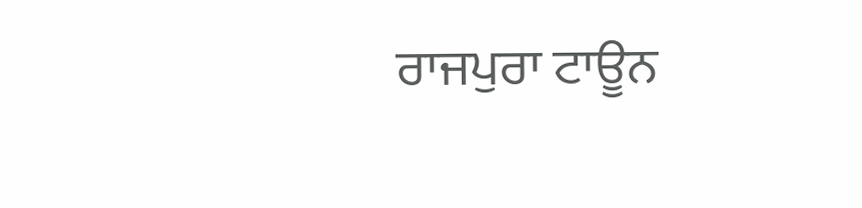ਰਾਜਪੁਰਾ ਟਾਊਨ